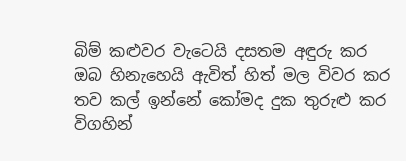බිම් කළුවර වැටෙයි දසතම අඳුරු කර
ඔබ හිනැහෙයි ඇවිත් හිත් මල විවර කර
තව කල් ඉන්නේ කෝමද දුක තුරුළු කර
විගහින්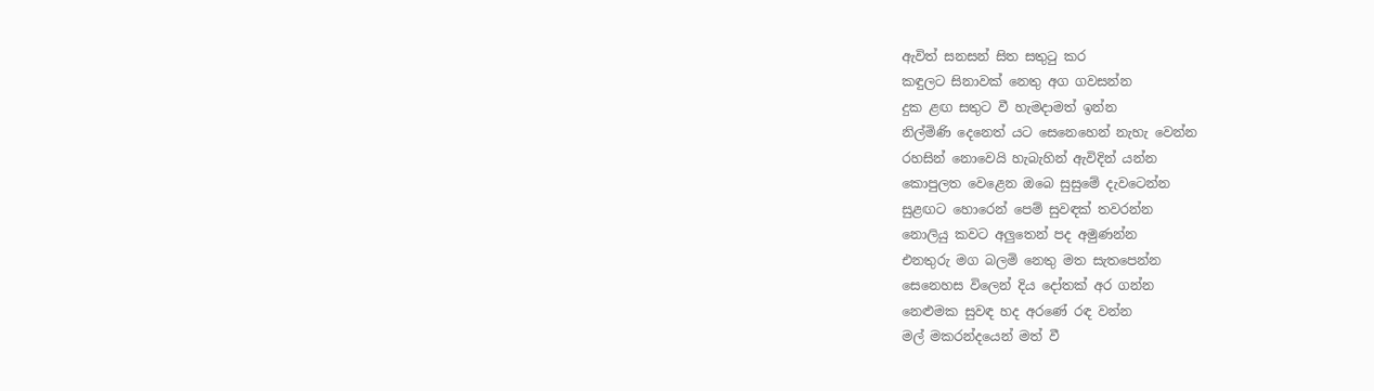ඇවිත් සනසන් සිත සතුටු කර
කඳුලට සිනාවක් නෙතු අග ගවසන්න
දුක ළඟ සතුට වී හැමදාමත් ඉන්න
නිල්මිණි දෙනෙත් යට සෙනෙහෙන් නැහැ වෙන්න
රහසින් නොවෙයි හැබැහින් ඇවිදින් යන්න
කොපුලත වෙළෙන ඔබෙ සුසුමේ දැවටෙන්න
සුළඟට හොරෙන් පෙම් සුවඳක් තවරන්න
නොලියු කවට අලුතෙන් පද අමුණන්න
එනතුරු මග බලමි නෙතු මත සැතපෙන්න
සෙනෙහස විලෙන් දිය දෝතක් අර ගන්න
නෙළුමක සුවඳ හද අරණේ රඳ වන්න
මල් මකරන්දයෙන් මත් වී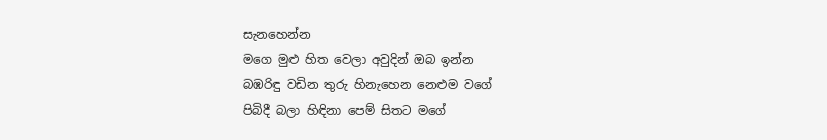සැනහෙන්න
මගෙ මුළු හිත වෙලා අවුදින් ඔබ ඉන්න
බඹරිඳු වඩින තුරු හිනැහෙන නෙළුම වගේ
පිබිදී බලා හිඳිනා පෙම් සිතට මගේ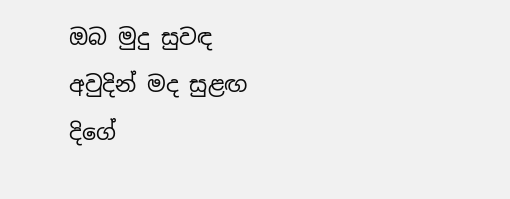ඔබ මුදු සුවඳ අවුදින් මද සුළඟ දිගේ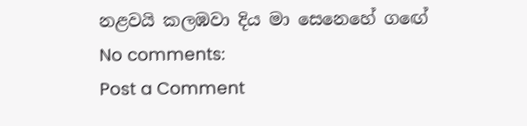නළවයි කලඹවා දිය මා සෙනෙහේ ගඟේ
No comments:
Post a Comment